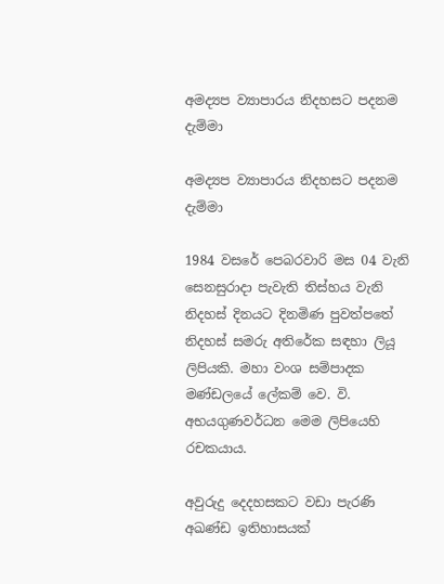අමද්‍යප ව්‍යාපාරය නිදහසට පදනම දැම්මා

අමද්‍යප ව්‍යාපාරය නිදහසට පදනම දැම්මා

1984 වසරේ පෙබරවාරි මස 04 වැනි සෙනසුරාදා පැවැති තිස්හය වැනි නිදහස් දිනයට දිනමිණ පුවත්පතේ නිදහස් සමරු අතිරේක සඳහා ලියූ ලිපියකි. මහා වංශ සම්පාදක මණ්ඩලයේ ලේකම් වෙ. වි. අභයගුණවර්ධන මෙම ලිපියෙහි රචකයාය.

අවුරුදු දෙදහසකට වඩා පැරණි අඛණ්ඩ ඉතිහාසයක්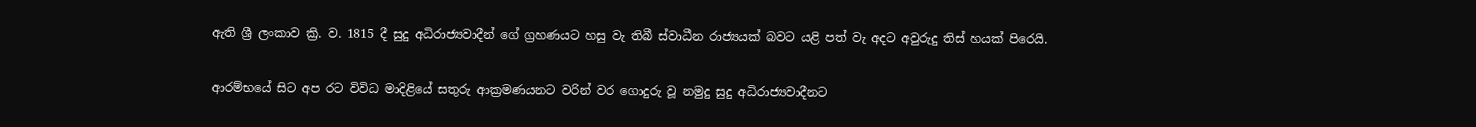ඇති ශ්‍රී ලංකාව ක්‍රි. ව. 1815 දී සුදු අධිරාජ්‍යවාදීන් ගේ ග්‍රහණයට හසු වැ තිබී ස්වාධීන රාජ්‍යයක් බවට යළි පත් වැ අදට අවුරුදු තිස් හයක් පිරෙයි.

ආරම්භයේ සිට අප රට විවිධ මාදිළියේ සතුරු ආක්‍රමණයනට වරින් වර ගොදුරු වූ නමුදු සුදු අධිරාජ්‍යවාදීනට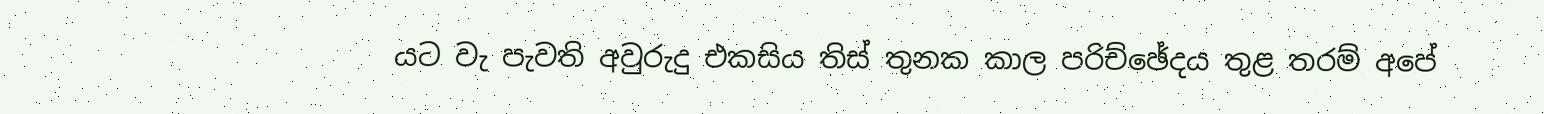යට වැ පැවති අවුරුදු එකසිය තිස් තුනක කාල පරිච්ඡේදය තුළ තරම් අපේ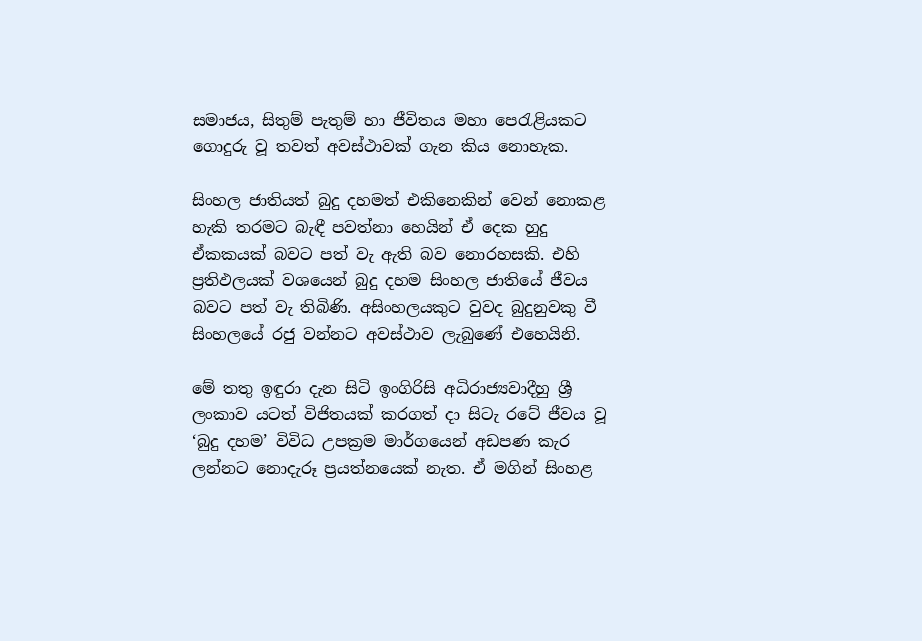සමාජය, සිතුම් පැතුම් හා ජීවිතය මහා පෙරැළියකට ගොදුරු වූ තවත් අවස්ථාවක් ගැන කිය නොහැක.

සිංහල ජාතියත් බුදු දහමත් එකිනෙකින් වෙන් නොකළ හැකි තරමට බැඳී පවත්නා හෙයින් ඒ දෙක හුදු ඒකකයක් බවට පත් වැ ඇති බව නොරහසකි. එහි ප්‍රතිඵලයක් වශයෙන් බුදු දහම සිංහල ජාතියේ ජීවය බවට පත් වැ තිබිණි. අසිංහලයකුට වුවද බුදුනුවකු වී සිංහලයේ රජු වන්නට අවස්ථාව ලැබුණේ එහෙයිනි.

මේ තතු ඉඳුරා දැන සිටි ඉංගිරිසි අධිරාජ්‍යවාදීහු ශ්‍රී ලංකාව යටත් විජිතයක් කරගත් දා සිටැ රටේ ජීවය වූ ‘බුදු දහම’ විවිධ උපක්‍රම මාර්ගයෙන් අඩපණ කැර ලන්නට නොදැරූ ප්‍රයත්නයෙක් නැත. ඒ මගින් සිංහළ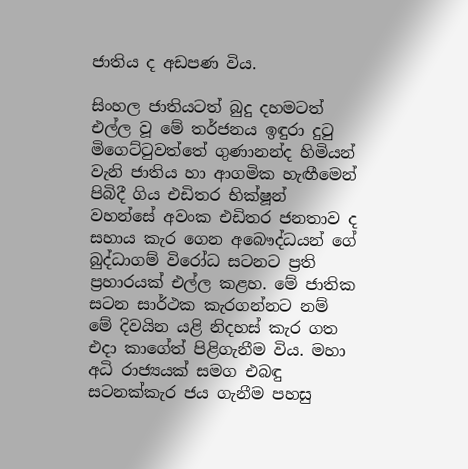ජාතිය ද අඩපණ විය.

සිංහල ජාතියටත් බුදු දහමටත් එල්ල වූ මේ තර්ජනය ඉඳුරා දුටු මිගෙට්ටුවත්තේ ගුණානන්ද හිමියන් වැනි ජාතිය හා ආගමික හැඟීමෙන් පිබිදී ගිය එඩිතර භික්ෂූන් වහන්සේ අවංක එඩිතර ජනතාව ද සහාය කැර ගෙන අබෞද්ධයන් ගේ බුද්ධාගම් විරෝධ සටනට ප්‍රති ප්‍රහාරයක් එල්ල කළහ. මේ ජාතික සටන සාර්ථක කැරගන්නට නම් මේ දිවයින යළි නිදහස් කැර ගත එදා කාගේත් පිළිගැනීම විය. මහා අධි රාජ්‍යයක් සමග එබඳු සටනක්කැර ජය ගැනීම පහසු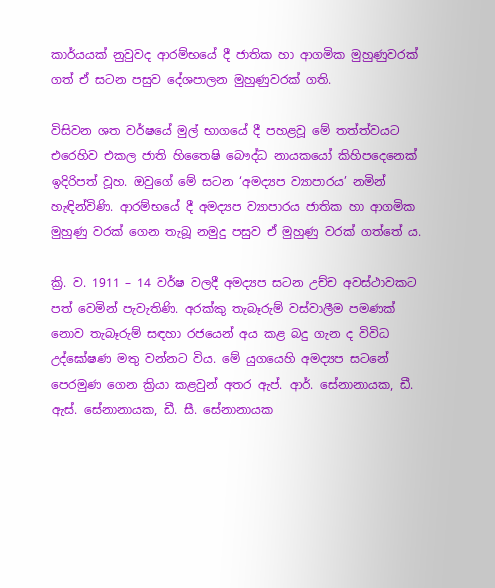කාර්යයක් නුවුවද ආරම්භයේ දී ජාතික හා ආගමික මුහුණුවරක් ගත් ඒ සටන පසුව දේශපාලන මුහුණුවරක් ගති.

විසිවන ශත වර්ෂයේ මුල් භාගයේ දී පහළවූ මේ තත්ත්වයට එරෙහිව එකල ජාති හිතෛෂි බෞද්ධ නායකයෝ කිහිපදෙනෙක් ඉදිරිපත් වූහ. ඔවුගේ මේ සටන ‘අමද්‍යප ව්‍යාපාරය’ නමින් හැඳින්විණි. ආරම්භයේ දී අමද්‍යප ව්‍යාපාරය ජාතික හා ආගමික මුහුණු වරක් ගෙන තැබූ නමුදු පසුව ඒ මුහුණු වරක් ගත්තේ ය.

ක්‍රි. ව. 1911 – 14 වර්ෂ වලදී අමද්‍යප සටන උච්ච අවස්ථාවකට පත් වෙමින් පැවැතිණි. අරක්කු තැබෑරුම් වස්වාලීම පමණක් නොව තැබෑරුම් සඳහා රජයෙන් අය කළ බදු ගැන ද විවිධ උද්ඝෝෂණ මතු වන්නට විය. මේ යුගයෙහි අමද්‍යප සටනේ පෙරමුණ ගෙන ක්‍රියා කළවුන් අතර ඇප්. ආර්. සේනානායක, ඩී. ඇස්. සේනානායක, ඩී. සී. සේනානායක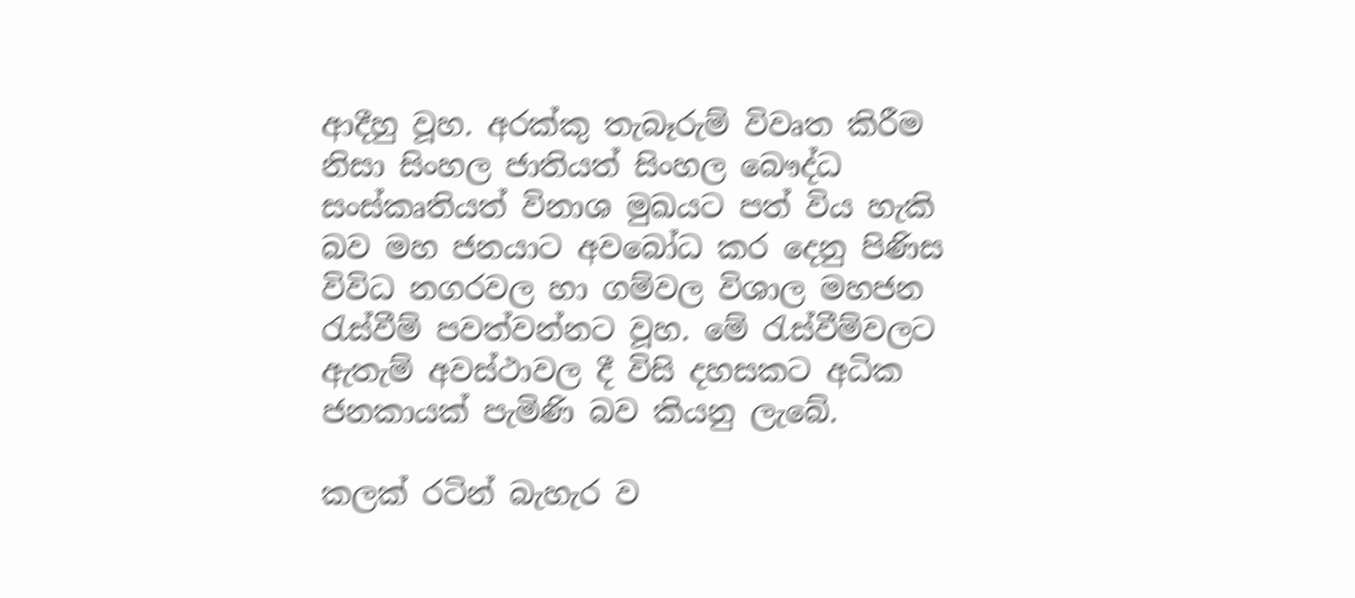ආදීහු වූහ. අරක්කු තැබෑරුම් විවෘත කිරීම නිසා සිංහල ජාතියත් සිංහල බෞද්ධ සංස්කෘතියත් විනාශ මුඛයට පත් විය හැකි බව මහ ජනයාට අවබෝධ කර දෙනු පිණිස විවිධ නගරවල හා ගම්වල විශාල මහජන රැස්වීම් පවත්වන්නට වූහ. මේ රැස්වීම්වලට ඇතැම් අවස්ථාවල දී විසි දහසකට අධික ජනකායක් පැමිණි බව කියනු ලැබේ.

කලක් රටින් බැහැර ව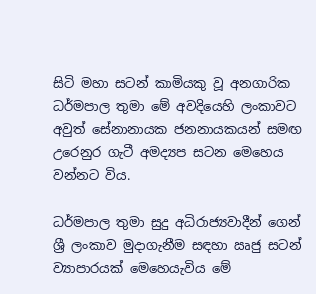සිටි මහා සටන් කාමියකු වූ අනගාරික ධර්මපාල තුමා මේ අවදියෙහි ලංකාවට අවුත් සේනානායක ජනනායකයන් සමඟ උරෙනුර ගැටී අමද්‍යප සටන මෙහෙය වන්නට විය.

ධර්මපාල තුමා සුදු අධිරාජ්‍යවාදීන් ගෙන් ශ්‍රී ලංකාව මුදාගැනීම සඳහා ඍජු සටන් ව්‍යාපාරයක් මෙහෙයැවිය මේ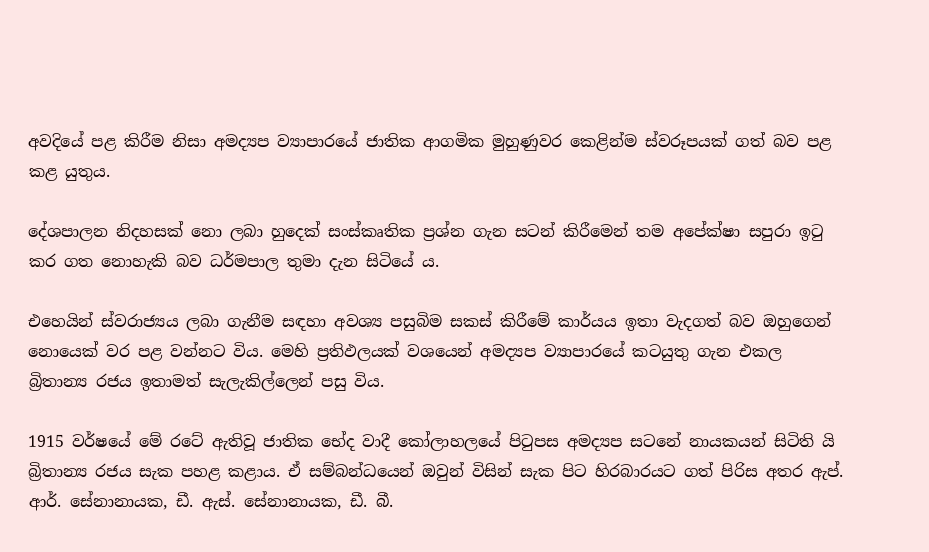අවදියේ පළ කිරීම නිසා අමද්‍යප ව්‍යාපාරයේ ජාතික ආගමික මුහුණුවර කෙළින්ම ස්වරූපයක් ගත් බව පළ කළ යුතුය.

දේශපාලන නිදහසක් නො ලබා හුදෙක් සංස්කෘතික ප්‍රශ්න ගැන සටන් කිරීමෙන් තම අපේක්ෂා සපුරා ඉටු කර ගත නොහැකි බව ධර්මපාල තුමා දැන සිටියේ ය.

එහෙයින් ස්වරාජ්‍යය ලබා ගැනීම සඳහා අවශ්‍ය පසුබිම සකස් කිරීමේ කාර්යය ඉතා වැදගත් බව ඔහුගෙන් නොයෙක් වර පළ වන්නට විය. මෙහි ප්‍රතිඵලයක් වශයෙන් අමද්‍යප ව්‍යාපාරයේ කටයුතු ගැන එකල බ්‍රිතාන්‍ය රජය ඉතාමත් සැලැකිල්ලෙන් පසු විය.

1915 වර්ෂයේ මේ රටේ ඇතිවූ ජාතික භේද වාදී කෝලාහලයේ පිටුපස අමද්‍යප සටනේ නායකයන් සිටිති යි බ්‍රිතාන්‍ය රජය සැක පහළ කළාය. ඒ සම්බන්ධයෙන් ඔවුන් විසින් සැක පිට හිරබාරයට ගත් පිරිස අතර ඇප්. ආර්. සේනානායක, ඩී. ඇස්. සේනානායක, ඩී. බී.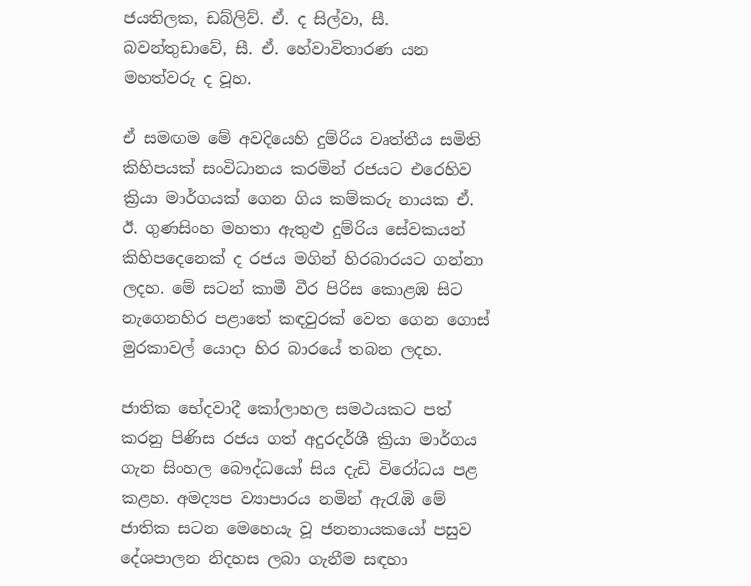ජයතිලක, ඩබ්ලිව්. ඒ. ද සිල්වා, සී. බවන්තුඩාවේ, සී. ඒ. හේවාවිතාරණ යන මහත්වරු ද වූහ.

ඒ සමඟම මේ අවදියෙහි දුම්රිය වෘත්තීය සමිති කිහිපයක් සංවිධානය කරමින් රජයට එරෙහිව ක්‍රියා මාර්ගයක් ගෙන ගිය කම්කරු නායක ඒ. ඊ. ගුණසිංහ මහතා ඇතුළු දුම්රිය සේවකයන් කිහිපදෙනෙක් ද රජය මගින් හිරබාරයට ගන්නා ලදහ. මේ සටන් කාමී වීර පිරිස කොළඹ සිට නැගෙනහිර පළාතේ කඳවුරක් වෙත ගෙන ගොස් මුරකාවල් යොදා හිර බාරයේ තබන ලදහ.

ජාතික භේදවාදී කෝලාහල සමථයකට පත් කරනු පිණිස රජය ගත් අදුරදර්ශී ක්‍රියා මාර්ගය ගැන සිංහල බෞද්ධයෝ සිය දැඩි විරෝධය පළ කළහ. අමද්‍යප ව්‍යාපාරය නමින් ඇරැඹි මේ ජාතික සටන මෙහෙයැ වූ ජනනායකයෝ පසුව දේශපාලන නිදහස ලබා ගැනීම සඳහා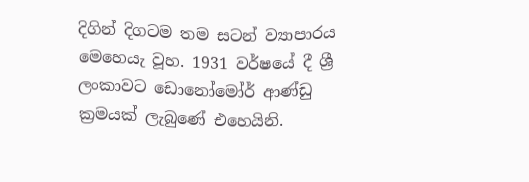දිගින් දිගටම තම සටන් ව්‍යාපාරය මෙහෙයැ වූහ. 1931 වර්ෂයේ දී ශ්‍රී ලංකාවට ඩොනෝමෝර් ආණ්ඩු ක්‍රමයක් ලැබුණේ එහෙයිනි.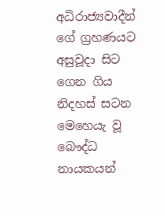අධිරාජ්‍යවාදීන් ගේ ග්‍රහණයට අසුවූදා සිට ගෙන ගිය නිදහස් සටන මෙහෙයැ වූ බෞද්ධ නායකයන්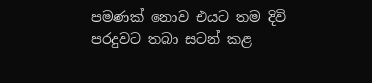පමණක් නොව එයට තම දිවි පරදුවට තබා සටන් කළ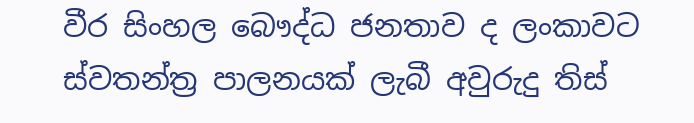වීර සිංහල බෞද්ධ ජනතාව ද ලංකාවට ස්වතන්ත්‍ර පාලනයක් ලැබී අවුරුදු තිස්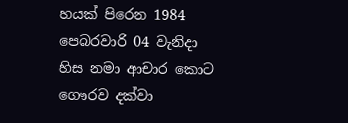හයක් පිරෙන 1984 පෙබරවාරි 04 වැනිදා හිස නමා ආචාර කොට ගෞරව දක්වා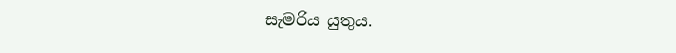සැමරිය යුතුය.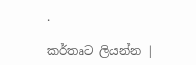.

කර්තෘට ලියන්න |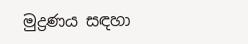මුද්‍රණය සඳහා